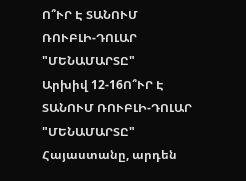Ո՞ՒՐ Է ՏԱՆՈՒՄ ՌՈՒԲԼԻ-ԴՈԼԱՐ "ՄԵՆԱՄԱՐՏԸ"
Արխիվ 12-16Ո՞ՒՐ Է ՏԱՆՈՒՄ ՌՈՒԲԼԻ-ԴՈԼԱՐ "ՄԵՆԱՄԱՐՏԸ"
Հայաստանը, արդեն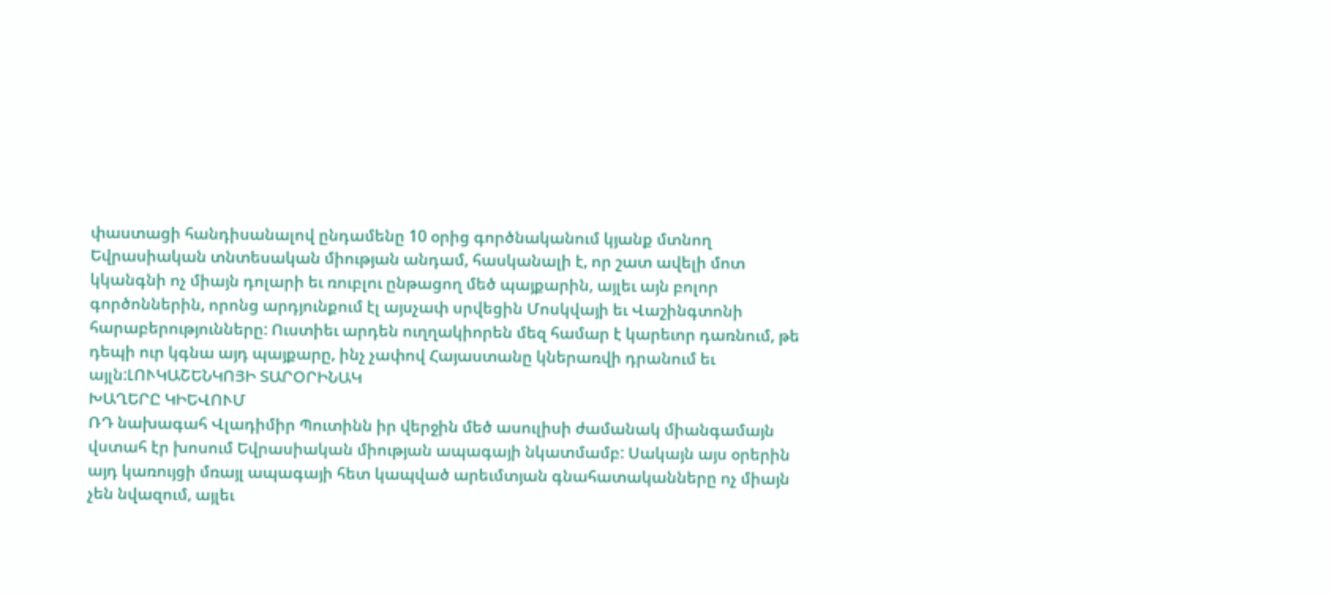փաստացի հանդիսանալով ընդամենը 10 օրից գործնականում կյանք մտնող Եվրասիական տնտեսական միության անդամ, հասկանալի է, որ շատ ավելի մոտ կկանգնի ոչ միայն դոլարի եւ ռուբլու ընթացող մեծ պայքարին, այլեւ այն բոլոր գործոններին, որոնց արդյունքում էլ այսչափ սրվեցին Մոսկվայի եւ Վաշինգտոնի հարաբերությունները: Ուստիեւ արդեն ուղղակիորեն մեզ համար է կարեւոր դառնում, թե դեպի ուր կգնա այդ պայքարը, ինչ չափով Հայաստանը կներառվի դրանում եւ այլն:ԼՈՒԿԱՇԵՆԿՈՅԻ ՏԱՐՕՐԻՆԱԿ
ԽԱՂԵՐԸ ԿԻԵՎՈՒՄ
ՌԴ նախագահ Վլադիմիր Պուտինն իր վերջին մեծ ասուլիսի ժամանակ միանգամայն վստահ էր խոսում Եվրասիական միության ապագայի նկատմամբ: Սակայն այս օրերին այդ կառույցի մռայլ ապագայի հետ կապված արեւմտյան գնահատականները ոչ միայն չեն նվազում, այլեւ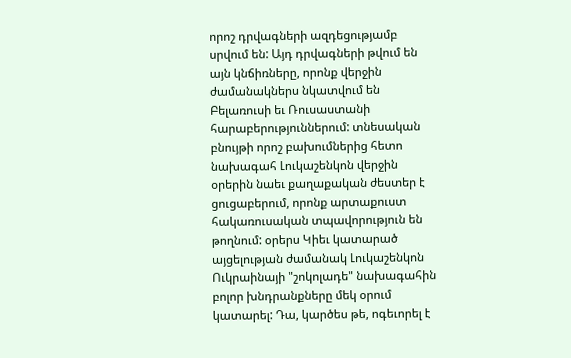որոշ դրվագների ազդեցությամբ սրվում են: Այդ դրվագների թվում են այն կնճիռները, որոնք վերջին ժամանակներս նկատվում են Բելառուսի եւ Ռուսաստանի հարաբերություններում: տնեսական բնույթի որոշ բախումներից հետո նախագահ Լուկաշենկոն վերջին օրերին նաեւ քաղաքական ժեստեր է ցուցաբերում, որոնք արտաքուստ հակառուսական տպավորություն են թողնում: օրերս Կիեւ կատարած այցելության ժամանակ Լուկաշենկոն Ուկրաինայի "շոկոլադե" նախագահին բոլոր խնդրանքները մեկ օրում կատարել: Դա, կարծես թե, ոգեւորել է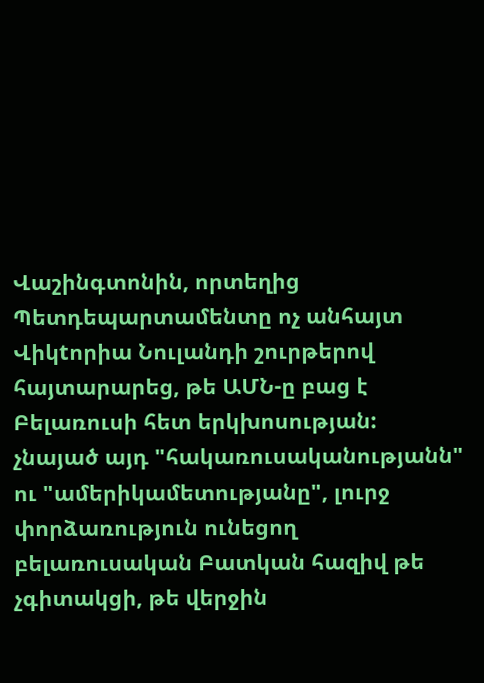Վաշինգտոնին, որտեղից Պետդեպարտամենտը ոչ անհայտ Վիկtորիա Նուլանդի շուրթերով հայտարարեց, թե ԱՄՆ-ը բաց է Բելառուսի հետ երկխոսության:
չնայած այդ "հակառուսականությանն" ու "ամերիկամետությանը", լուրջ փորձառություն ունեցող բելառուսական Բատկան հազիվ թե չգիտակցի, թե վերջին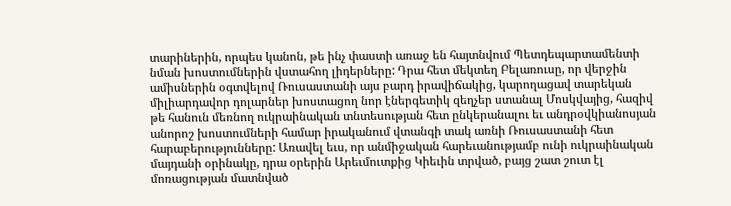տարիներին, որպես կանոն, թե ինչ փաստի առաջ են հայտնվում Պետդեպարտամենտի նման խոստումներին վստահող լիդերները: Դրա հետ մեկտեղ Բելառուսը, որ վերջին ամիսներին օգտվելով Ռուսաստանի այս բարդ իրավիճակից, կարողացավ տարեկան միլիարդավոր դոլարներ խոստացող նոր էներգետիկ զեղչեր ստանալ Մոսկվայից, հազիվ թե հանուն մեռնող ուկրաինական տնտեսության հետ ընկերանալու եւ անդրօվկիանոսյան անորոշ խոստումների համար իրականում վտանգի տակ առնի Ռուսաստանի հետ հարաբերությունները: Առավել եւս, որ անմիջական հարեւանությամբ ունի ուկրաինական մայդանի օրինակը, դրա օրերին Արեւմուտքից Կիեւին տրված, բայց շատ շուտ էլ մոռացության մատնված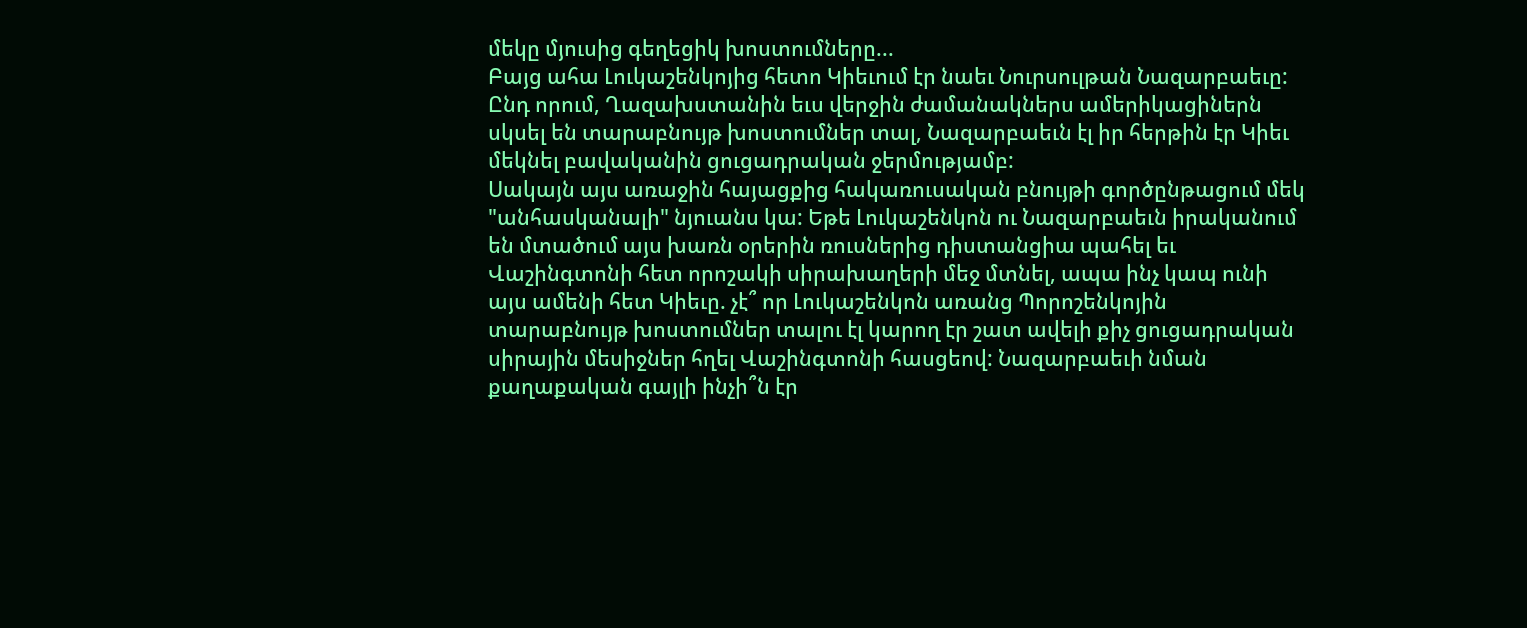մեկը մյուսից գեղեցիկ խոստումները...
Բայց ահա Լուկաշենկոյից հետո Կիեւում էր նաեւ Նուրսուլթան Նազարբաեւը: Ընդ որում, Ղազախստանին եւս վերջին ժամանակներս ամերիկացիներն սկսել են տարաբնույթ խոստումներ տալ, Նազարբաեւն էլ իր հերթին էր Կիեւ մեկնել բավականին ցուցադրական ջերմությամբ:
Սակայն այս առաջին հայացքից հակառուսական բնույթի գործընթացում մեկ "անհասկանալի" նյուանս կա: Եթե Լուկաշենկոն ու Նազարբաեւն իրականում են մտածում այս խառն օրերին ռուսներից դիստանցիա պահել եւ Վաշինգտոնի հետ որոշակի սիրախաղերի մեջ մտնել, ապա ինչ կապ ունի այս ամենի հետ Կիեւը. չէ՞ որ Լուկաշենկոն առանց Պորոշենկոյին տարաբնույթ խոստումներ տալու էլ կարող էր շատ ավելի քիչ ցուցադրական սիրային մեսիջներ հղել Վաշինգտոնի հասցեով: Նազարբաեւի նման քաղաքական գայլի ինչի՞ն էր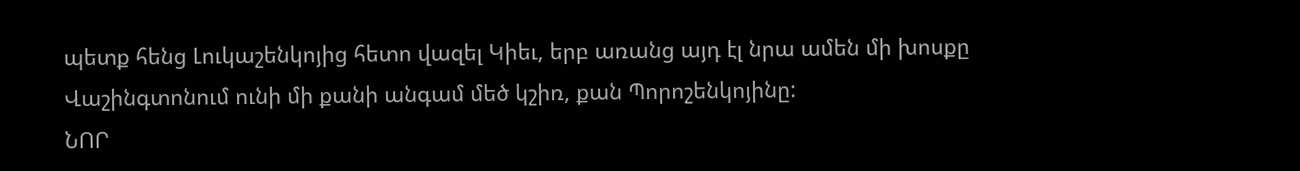պետք հենց Լուկաշենկոյից հետո վազել Կիեւ, երբ առանց այդ էլ նրա ամեն մի խոսքը Վաշինգտոնում ունի մի քանի անգամ մեծ կշիռ, քան Պորոշենկոյինը:
ՆՈՐ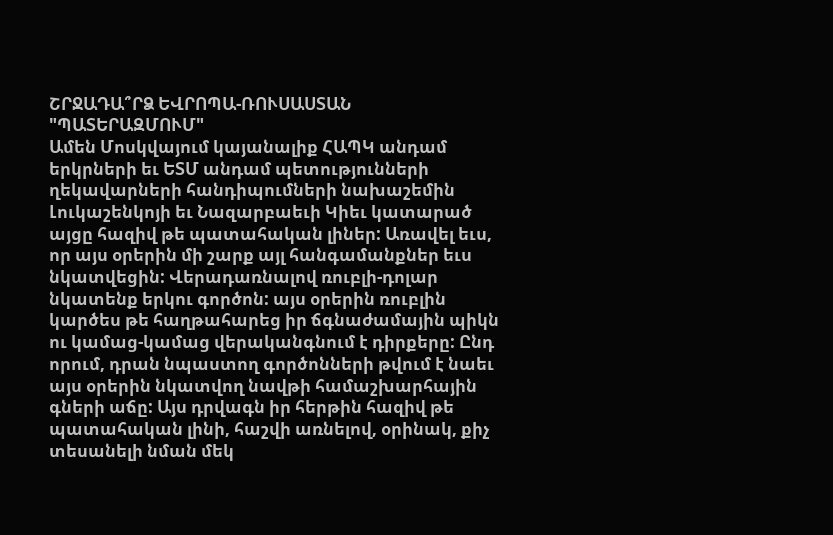ՇՐՋԱԴԱ՞ՐՁ ԵՎՐՈՊԱ-ՌՈՒՍԱՍՏԱՆ
"ՊԱՏԵՐԱԶՄՈՒՄ"
Ամեն Մոսկվայում կայանալիք ՀԱՊԿ անդամ երկրների եւ ԵՏՄ անդամ պետությունների ղեկավարների հանդիպումների նախաշեմին Լուկաշենկոյի եւ Նազարբաեւի Կիեւ կատարած այցը հազիվ թե պատահական լիներ: Առավել եւս, որ այս օրերին մի շարք այլ հանգամանքներ եւս նկատվեցին: Վերադառնալով ռուբլի-դոլար նկատենք երկու գործոն: այս օրերին ռուբլին կարծես թե հաղթահարեց իր ճգնաժամային պիկն ու կամաց-կամաց վերականգնում է դիրքերը: Ընդ որում, դրան նպաստող գործոնների թվում է նաեւ այս օրերին նկատվող նավթի համաշխարհային գների աճը: Այս դրվագն իր հերթին հազիվ թե պատահական լինի, հաշվի առնելով, օրինակ, քիչ տեսանելի նման մեկ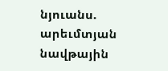նյուանս. արեւմտյան նավթային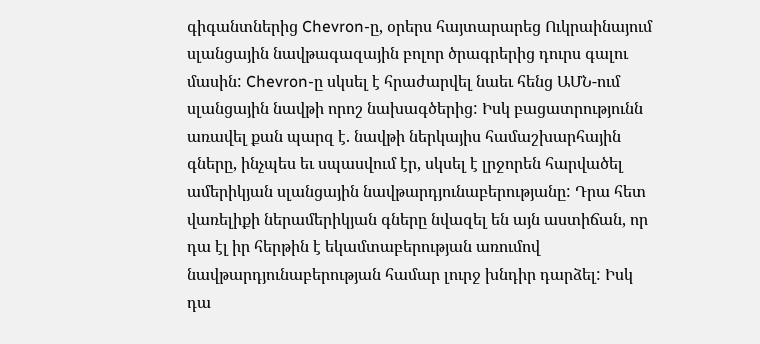գիգանտներից Chevron-ը, օրերս հայտարարեց Ուկրաինայում սլանցային նավթագազային բոլոր ծրագրերից դուրս գալու մասին: Chevron-ը սկսել է հրաժարվել նաեւ հենց ԱՄՆ-ում սլանցային նավթի որոշ նախագծերից: Իսկ բացատրությունն առավել քան պարզ է. նավթի ներկայիս համաշխարհային գները, ինչպես եւ սպասվում էր, սկսել է լրջորեն հարվածել ամերիկյան սլանցային նավթարդյունաբերությանը: Դրա հետ վառելիքի ներամերիկյան գները նվազել են այն աստիճան, որ դա էլ իր հերթին է եկամտաբերության առումով նավթարդյունաբերության համար լուրջ խնդիր դարձել: Իսկ դա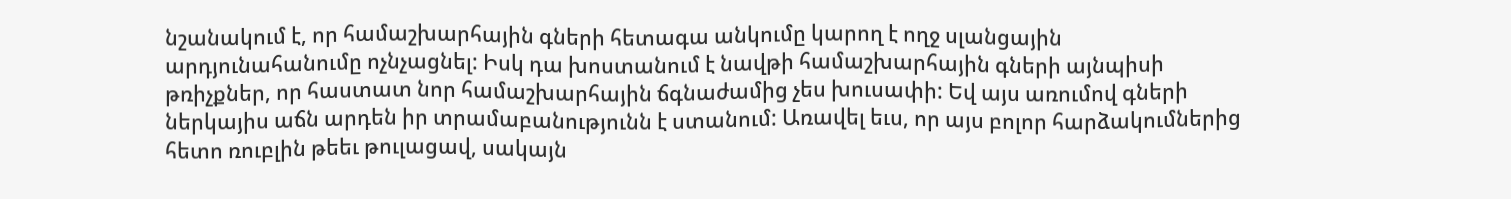նշանակում է, որ համաշխարհային գների հետագա անկումը կարող է ողջ սլանցային արդյունահանումը ոչնչացնել: Իսկ դա խոստանում է նավթի համաշխարհային գների այնպիսի թռիչքներ, որ հաստատ նոր համաշխարհային ճգնաժամից չես խուսափի: Եվ այս առումով գների ներկայիս աճն արդեն իր տրամաբանությունն է ստանում: Առավել եւս, որ այս բոլոր հարձակումներից հետո ռուբլին թեեւ թուլացավ, սակայն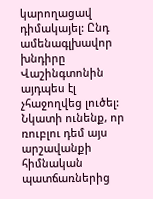կարողացավ դիմակայել: Ընդ ամենագլխավոր խնդիրը Վաշինգտոնին այդպես էլ չհաջողվեց լուծել: Նկատի ունենք, որ ռուբլու դեմ այս արշավանքի հիմնական պատճառներից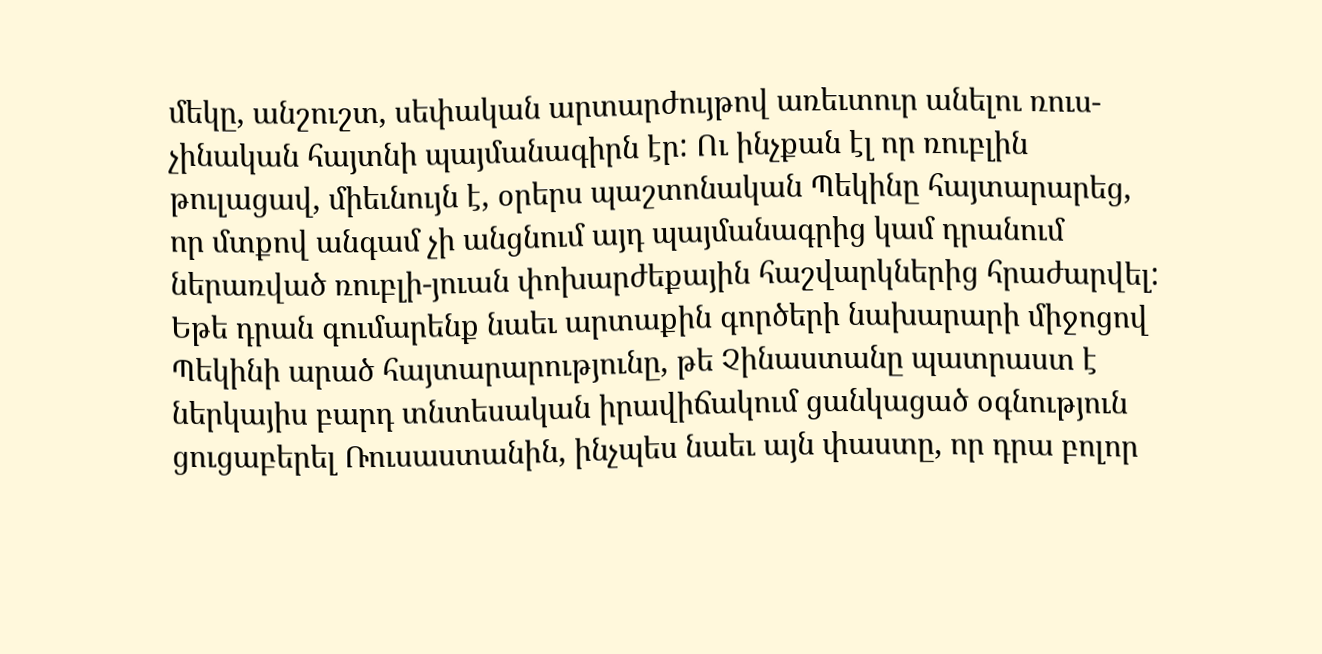մեկը, անշուշտ, սեփական արտարժույթով առեւտուր անելու ռուս-չինական հայտնի պայմանագիրն էր: Ու ինչքան էլ որ ռուբլին թուլացավ, միեւնույն է, օրերս պաշտոնական Պեկինը հայտարարեց, որ մտքով անգամ չի անցնում այդ պայմանագրից կամ դրանում ներառված ռուբլի-յուան փոխարժեքային հաշվարկներից հրաժարվել: Եթե դրան գումարենք նաեւ արտաքին գործերի նախարարի միջոցով Պեկինի արած հայտարարությունը, թե Չինաստանը պատրաստ է ներկայիս բարդ տնտեսական իրավիճակում ցանկացած օգնություն ցուցաբերել Ռուսաստանին, ինչպես նաեւ այն փաստը, որ դրա բոլոր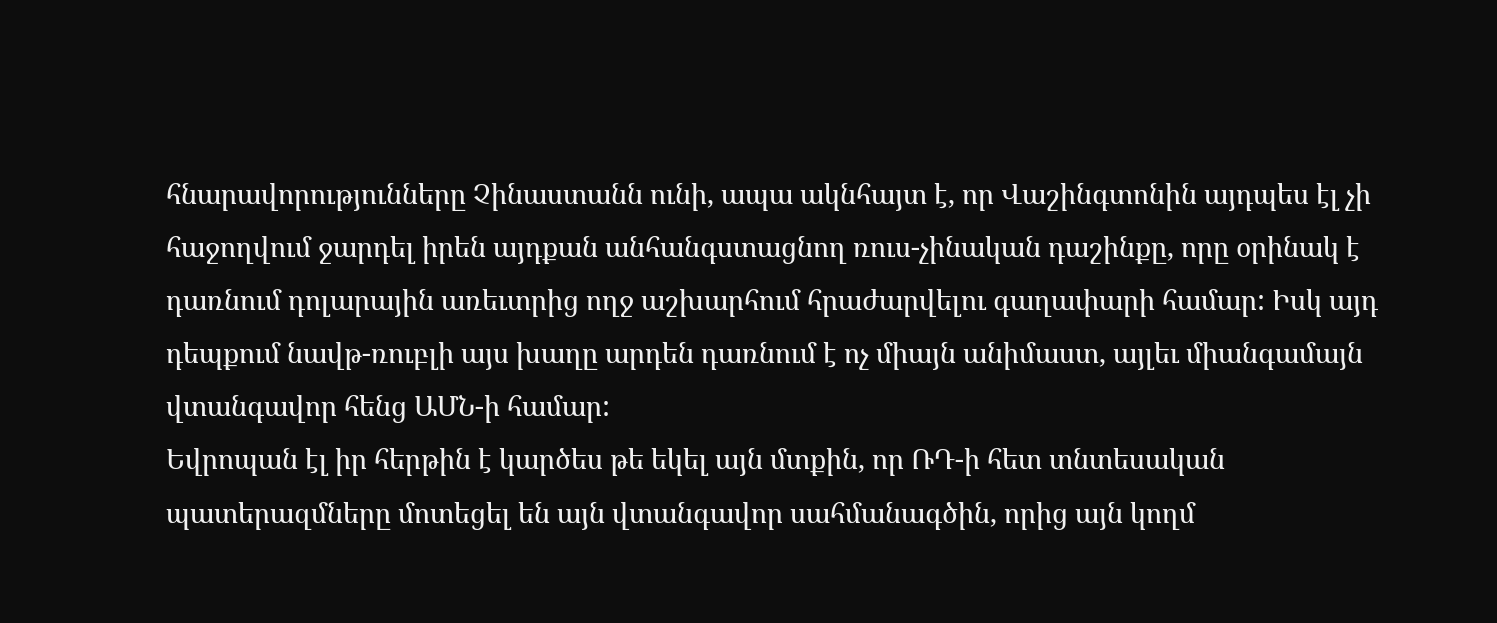հնարավորությունները Չինաստանն ունի, ապա ակնհայտ է, որ Վաշինգտոնին այդպես էլ չի հաջողվում ջարդել իրեն այդքան անհանգստացնող ռուս-չինական դաշինքը, որը օրինակ է դառնում դոլարային առեւտրից ողջ աշխարհում հրաժարվելու գաղափարի համար: Իսկ այդ դեպքում նավթ-ռուբլի այս խաղը արդեն դառնում է ոչ միայն անիմաստ, այլեւ միանգամայն վտանգավոր հենց ԱՄՆ-ի համար:
Եվրոպան էլ իր հերթին է կարծես թե եկել այն մտքին, որ ՌԴ-ի հետ տնտեսական պատերազմները մոտեցել են այն վտանգավոր սահմանագծին, որից այն կողմ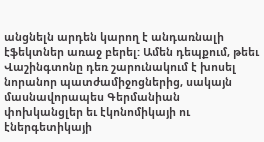անցնելն արդեն կարող է անդառնալի էֆեկտներ առաջ բերել: Ամեն դեպքում, թեեւ Վաշինգտոնը դեռ շարունակում է խոսել նորանոր պատժամիջոցներից, սակայն մասնավորապես Գերմանիան փոխկանցլեր եւ էկոնոմիկայի ու էներգետիկայի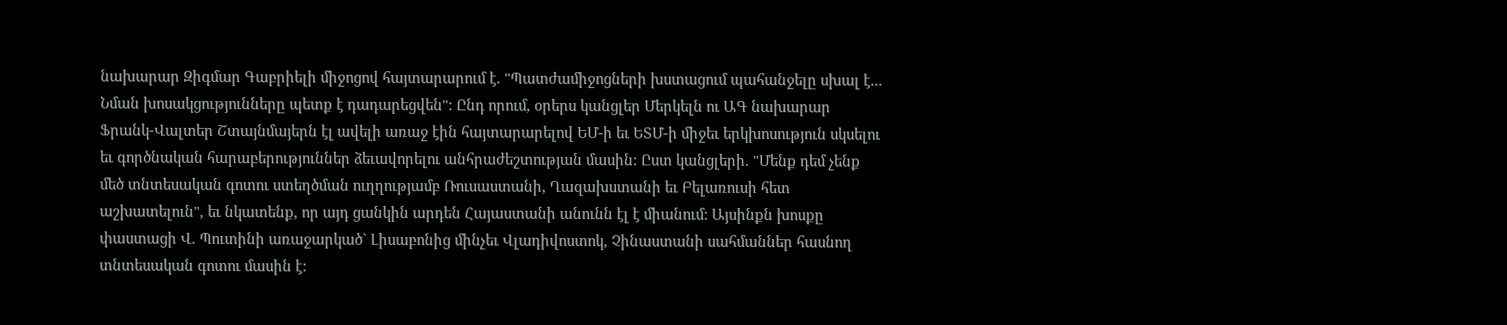նախարար Զիգմար Գաբրիելի միջոցով հայտարարում է. "Պատժամիջոցների խստացում պահանջելը սխալ է... Նման խոսակցությունները պետք է դադարեցվեն": Ընդ որում, օրերս կանցլեր Մերկելն ու ԱԳ նախարար Ֆրանկ-Վալտեր Շտայնմայերն էլ ավելի առաջ էին հայտարարելով ԵՄ-ի եւ ԵՏՄ-ի միջեւ երկխոսություն սկսելու եւ գործնական հարաբերություններ ձեւավորելու անհրաժեշտության մասին: Ըստ կանցլերի. "Մենք դեմ չենք մեծ տնտեսական գոտու ստեղծման ուղղությամբ Ռուսաստանի, Ղազախստանի եւ Բելառուսի հետ աշխատելուն", եւ նկատենք, որ այդ ցանկին արդեն Հայաստանի անունն էլ է միանում: Այսինքն խոսքը փաստացի Վ. Պուտինի առաջարկած` Լիսաբոնից մինչեւ Վլադիվոստոկ, Չինաստանի սահմաններ հասնող տնտեսական գոտու մասին է: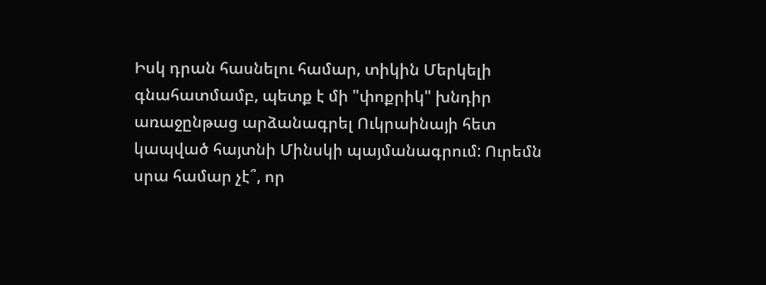Իսկ դրան հասնելու համար, տիկին Մերկելի գնահատմամբ, պետք է մի "փոքրիկ" խնդիր առաջընթաց արձանագրել Ուկրաինայի հետ կապված հայտնի Մինսկի պայմանագրում: Ուրեմն սրա համար չէ՞, որ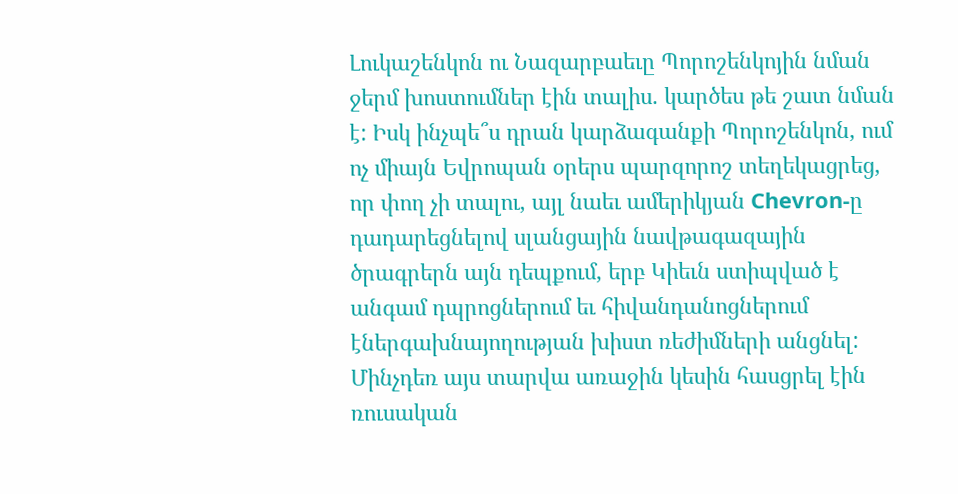Լուկաշենկոն ու Նազարբաեւը Պորոշենկոյին նման ջերմ խոստումներ էին տալիս. կարծես թե շատ նման է: Իսկ ինչպե՞ս դրան կարձագանքի Պորոշենկոն, ում ոչ միայն Եվրոպան օրերս պարզորոշ տեղեկացրեց, որ փող չի տալու, այլ նաեւ ամերիկյան Chevron-ը դադարեցնելով սլանցային նավթագազային ծրագրերն այն դեպքում, երբ Կիեւն ստիպված է անգամ դպրոցներում եւ հիվանդանոցներում էներգախնայողության խիստ ռեժիմների անցնել: Մինչդեռ այս տարվա առաջին կեսին հասցրել էին ռուսական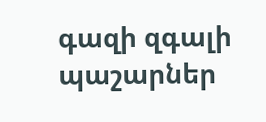գազի զգալի պաշարներ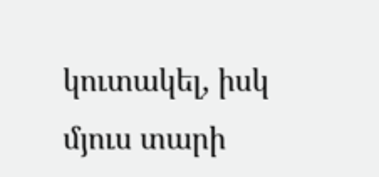կուտակել, իսկ մյուս տարի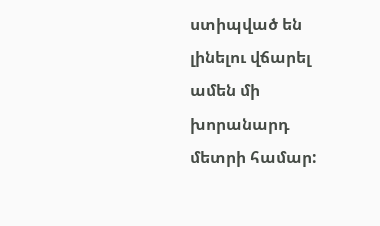ստիպված են լինելու վճարել ամեն մի խորանարդ մետրի համար: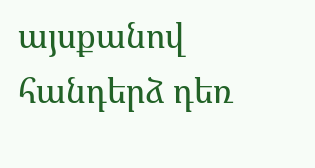այսքանով հանդերձ դեռ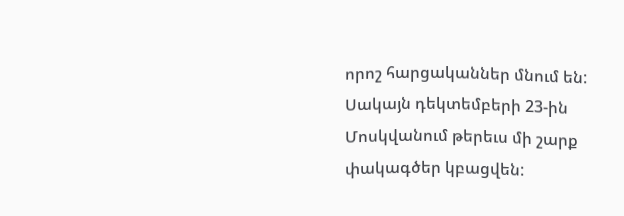որոշ հարցականներ մնում են: Սակայն դեկտեմբերի 23-ին Մոսկվանում թերեւս մի շարք փակագծեր կբացվեն: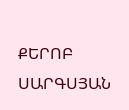ՔԵՐՈԲ ՍԱՐԳՍՅԱՆ